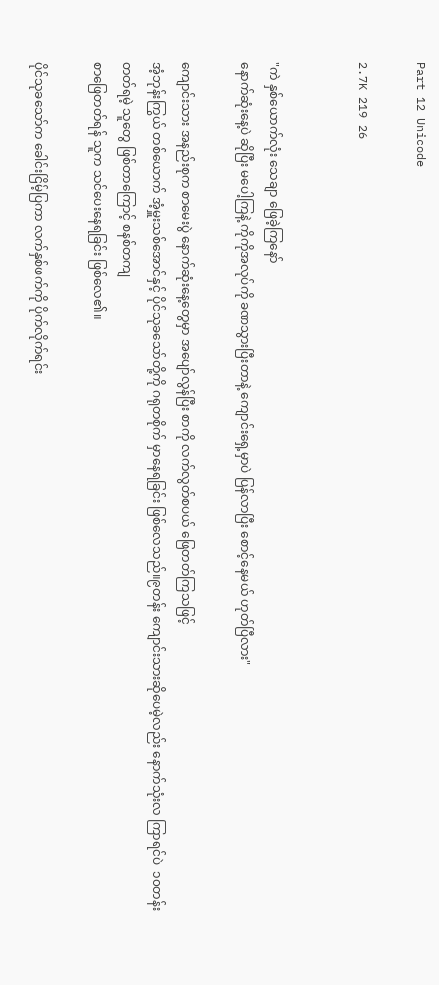Part 12 Unicode

2.7K 219 26


"ကဲ နှစ်ယောက်လုံး သေချာ ဖြေခဲ့ကြနော်
နောက်ဆုံးနေ့ပဲ ဆိုပြီး မပေါ့ကြနဲ့ ကိုကိုအလုပ်ကို ခဏသွားပြီးတာနဲ့ ကျောင်းရှေ့မှာပဲ ပြန်လာပြီး စောင့်နေမယ် ဟုတ်ပြီလား"

ကျောင်းသား အနည်းစုက စာမေးပွဲ နောက်ဆုံးနေ့တွေမှာ အပျော်လွန်ပြီး စာကို လက်လွတ်စပယ် ဖြေတတ်ကြသဖြင့်
အံ့ဘုန်းကြွယ် တစ်ယောက် အံ့မှူးသစ်အောင်နှင့် ပိုင်သုခသော်တို့ကို ဂရုတစိုက် မှာနေရခြင်း ဖြစ်လေသည်။၉တန်း ကျောင်းသားဆိုပေမဲ့လည်း နောက်သုံးလ ကြာရင်ပဲ  ၁၀တန်းတတ်ရမဲ့ သူတွေ ဖြစ်တာကြောင့် စနစ်တကျ
စာဖြေတတ်ရန် သူက သင်ပေးနေရခြင်း ဖြစ်လေ၏။

ပိုင်သုခသော်က ခေါင်းငြိမ့်ပြကာ လက်နှစ်ဖက်ကို ပိုက်လိုက်ရင်း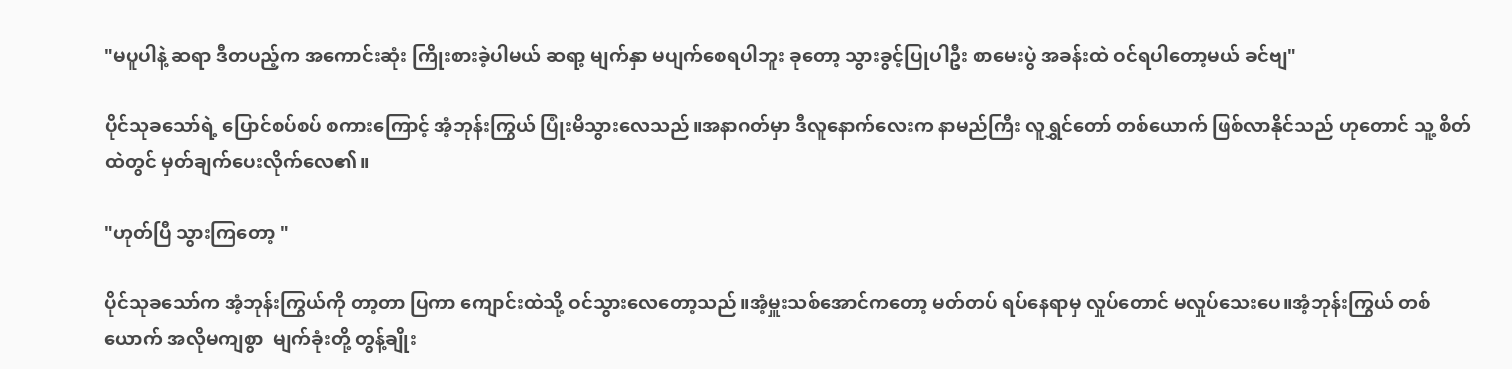"မပူပါနဲ့ ဆရာ ဒီတပည့်က အကောင်းဆုံး ကြိုးစားခဲ့ပါမယ် ဆရာ့ မျက်နှာ မပျက်စေရပါဘူး ခုတော့ သွားခွင့်ပြုပါဦး စာမေးပွဲ အခန်းထဲ ဝင်ရပါတော့မယ် ခင်ဗျ"

ပိုင်သုခသော်ရဲ့ ပြောင်စပ်စပ် စကားကြောင့် အံ့ဘုန်းကြွယ် ပြုံးမိသွားလေသည်။အနာဂတ်မှာ ဒီလူနောက်လေးက နာမည်ကြီး လူရွှင်တော် တစ်ယောက် ဖြစ်လာနိုင်သည် ဟုတောင် သူ့ စိတ်ထဲတွင် မှတ်ချက်ပေးလိုက်လေ၏။

"ဟုတ်ပြီ သွားကြတော့ "

ပိုင်သုခသော်က အံ့ဘုန်းကြွယ်ကို တာ့တာ ပြကာ ကျောင်းထဲသို့ ဝင်သွားလေတော့သည်။အံ့မှူးသစ်အောင်ကတော့ မတ်တပ် ရပ်နေရာမှ လှုပ်တောင် မလှုပ်သေးပေ။အံ့ဘုန်းကြွယ် တစ်ယောက် အလိုမကျစွာ  မျက်ခုံးတို့ တွန့်ချိုး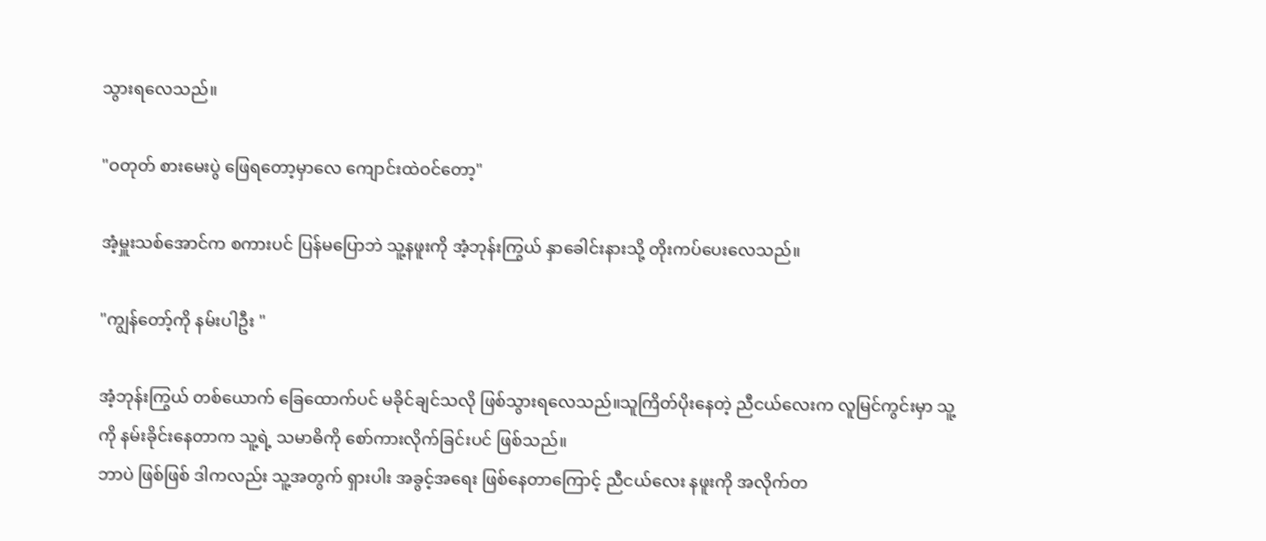သွားရလေသည်။

"ဝတုတ် စားမေးပွဲ ဖြေရတော့မှာလေ ကျောင်းထဲဝင်တော့"

အံ့မှူးသစ်အောင်က စကားပင် ပြန်မပြောဘဲ သူ့နဖူးကို အံ့ဘုန်းကြွယ် နှာခေါင်းနားသို့ တိုးကပ်ပေးလေသည်။

"ကျွန်တော့်ကို နမ်းပါဦး "

အံ့ဘုန်းကြွယ် တစ်ယောက် ခြေထောက်ပင် မခိုင်ချင်သလို ဖြစ်သွားရလေသည်။သူကြိတ်ပိုးနေတဲ့ ညီငယ်လေးက လူမြင်ကွင်းမှာ သူ့ကို နမ်းခိုင်းနေတာက သူ့ရဲ့ သမာဓိကို စော်ကားလိုက်ခြင်းပင် ဖြစ်သည်။
ဘာပဲ ဖြစ်ဖြစ် ဒါကလည်း သူ့အတွက် ရှားပါး အခွင့်အရေး ဖြစ်နေတာကြောင့် ညီငယ်လေး နဖူးကို အလိုက်တ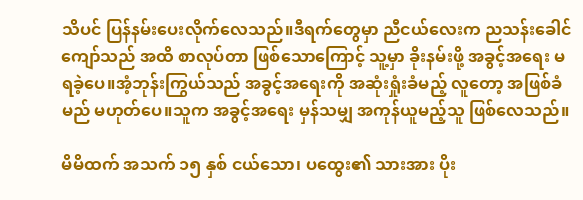သိပင် ပြန်နမ်းပေးလိုက်လေသည်။ဒီရက်တွေမှာ ညီငယ်လေးက ညသန်းခေါင်ကျော်သည် အထိ စာလုပ်တာ ဖြစ်သောကြောင့် သူ့မှာ ခိုးနမ်းဖို့ အခွင့်အရေး မရခဲ့ပေ။အံ့ဘုန်းကြွယ်သည် အခွင့်အရေးကို အဆုံးရှုံးခံမည့် လူတော့ အဖြစ်ခံမည် မဟုတ်ပေ။သူက အခွင့်အရေး မှန်သမျှ အကုန်ယူမည့်သူ ဖြစ်လေသည်။

မိမိထက် အသက် ၁၅ နှစ် ငယ်သော၊ ပထွေး၏ သားအား ပိုး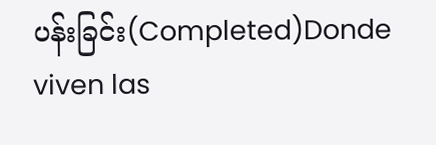ပန်းခြင်း(Completed)Donde viven las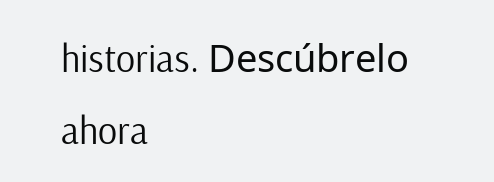historias. Descúbrelo ahora